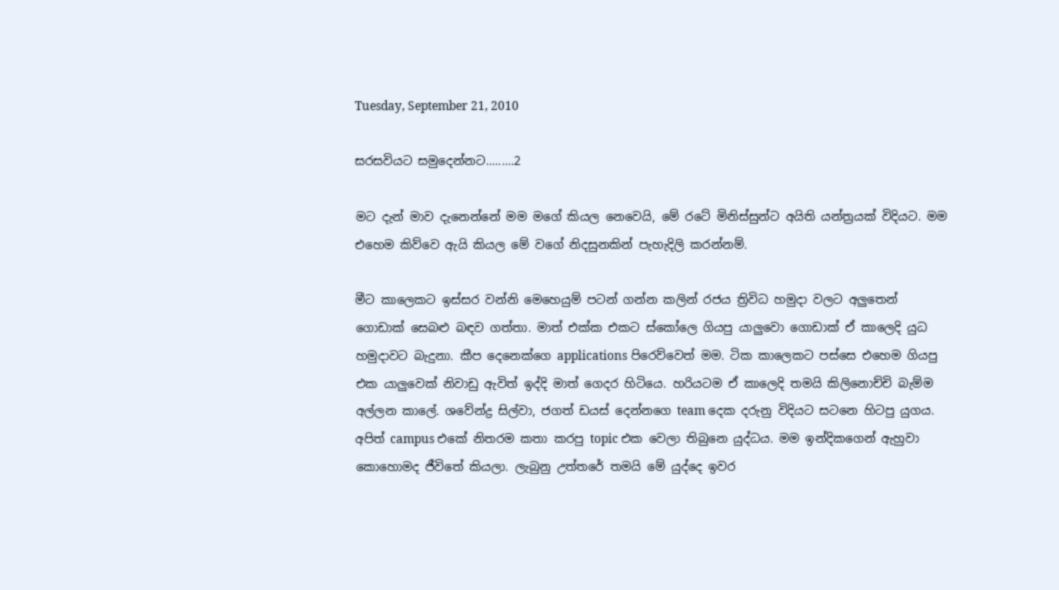Tuesday, September 21, 2010

සරසවියට සමුදෙන්නට.........2

මට දැන් මාව දැනෙන්නේ මම මගේ කියල නෙවෙයි, මේ රටේ මිනිස්සුන්ට අයිති යන්ත්‍රයක් විදියට. මම එහෙම කිව්වෙ ඇයි කියල මේ වගේ නිදසුනකින් පැහැදිලි කරන්නම්.

මීට කාලෙකට ඉස්සර වන්නි මෙහෙයුම් පටන් ගන්න කලින් රජය ත්‍රිවිධ හමුදා වලට අලුතෙන් ගොඩාක් සෙබළු බඳව ගත්තා. මාත් එක්ක එකට ස්කෝලෙ ගියපු යාලුවො ගොඩාක් ඒ කාලෙදි යුධ හමුදාවට බැදුනා. කීප දෙනෙක්ගෙ applications පිරෙව්වෙත් මම. ටික කාලෙකට පස්සෙ එහෙම ගියපු එක යාලුවෙක් නිවාඩු ඇවිත් ඉද්දි මාත් ගෙදර හිටියෙ. හරියටම ඒ කාලෙදි තමයි කිලිනොච්චි බැම්ම අල්ලන කාලේ. ශවේන්ද්‍ර සිල්වා, ජගත් ඩයස් දෙන්නගෙ team දෙක දරුනු විදියට සටනෙ හිටපු යුගය. අපිත් campus එකේ නිතරම කතා කරපු topic එක වෙලා තිබුනෙ යුද්ධය. මම ඉන්දිකගෙන් ඇහුවා කොහොමද ජීවිතේ කියලා. ලැබුනු උත්තරේ තමයි මේ යුද්දෙ ඉවර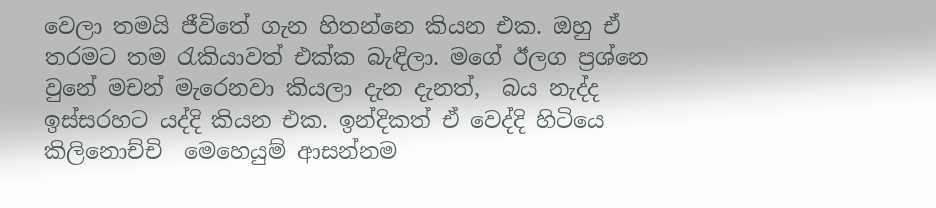වෙලා තමයි ජීවිතේ ගැන හිතන්නෙ කියන එක. ඔහු ඒ තරමට තම රැකියාවත් එක්ක බැඳිලා. මගේ ඊලග ප්‍රශ්නෙ වුනේ මචන් මැරෙනවා කියලා දැන දැනත්,  බය නැද්ද ඉස්සරහට යද්දි කියන එක. ඉන්දිකත් ඒ වෙද්දි හිටියෙ කිලිනොච්චි  මෙහෙයුම් ආසන්නම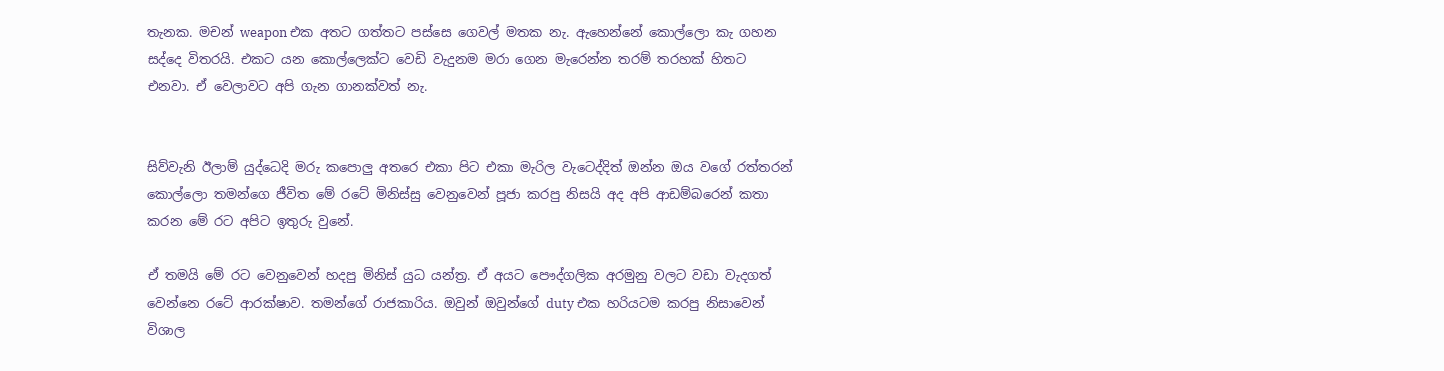තැනක. මචන් weapon එක අතට ගත්තට පස්සෙ ගෙවල් මතක නැ. ඇහෙන්නේ කොල්ලො කැ ගහන සද්දෙ විතරයි. එකට යන කොල්ලෙක්ට වෙඩි වැදුනම මරා ගෙන මැරෙන්න තරම් තරහක් හිතට එනවා. ඒ වෙලාවට අපි ගැන ගානක්වත් නැ.


සිව්වැනි ඊලාම් යුද්ධෙදි මරු කපොලු අතරෙ එකා පිට එකා මැරිල වැටෙද්දිත් ඔන්න ඔය වගේ රත්තරන් කොල්ලො තමන්ගෙ ජීවිත මේ රටේ මිනිස්සු වෙනුවෙන් පූජා කරපු නිසයි අද අපි ආඩම්බරෙන් කතා කරන මේ රට අපිට ඉතුරු වුනේ.

ඒ තමයි මේ රට වෙනුවෙන් හදපු මිනිස් යුධ යන්ත්‍ර. ඒ අයට පෞද්ගලික අරමුනු වලට වඩා වැදගත් වෙන්නෙ රටේ ආරක්ෂාව. තමන්ගේ රාජකාරිය. ඔවුන් ඔවුන්ගේ duty එක හරියටම කරපු නිසාවෙන් විශාල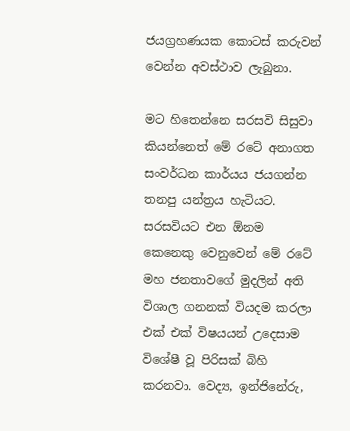ජයග්‍රහණයක කොටස් කරුවන් වෙන්න අවස්ථාව ලැබුනා.

මට හිතෙන්නෙ සරසවි සිසුවා කියන්නෙත් මේ රටේ අනාගත සංවර්ධන කාර්යය ජයගන්න තනපු යන්ත්‍රය හැටියට. සරසවියට එන ඕනම කෙනෙකු වෙනුවෙන් මේ රටේ මහ ජනතාවගේ මුදලින් අති විශාල ගනනක් වියදම කරලා එක් එක් විෂයයන් උදෙසාම විශේෂී වූ පිරිසක් බිහි කරනවා. වෙද්‍ය, ඉන්ජිනේරු,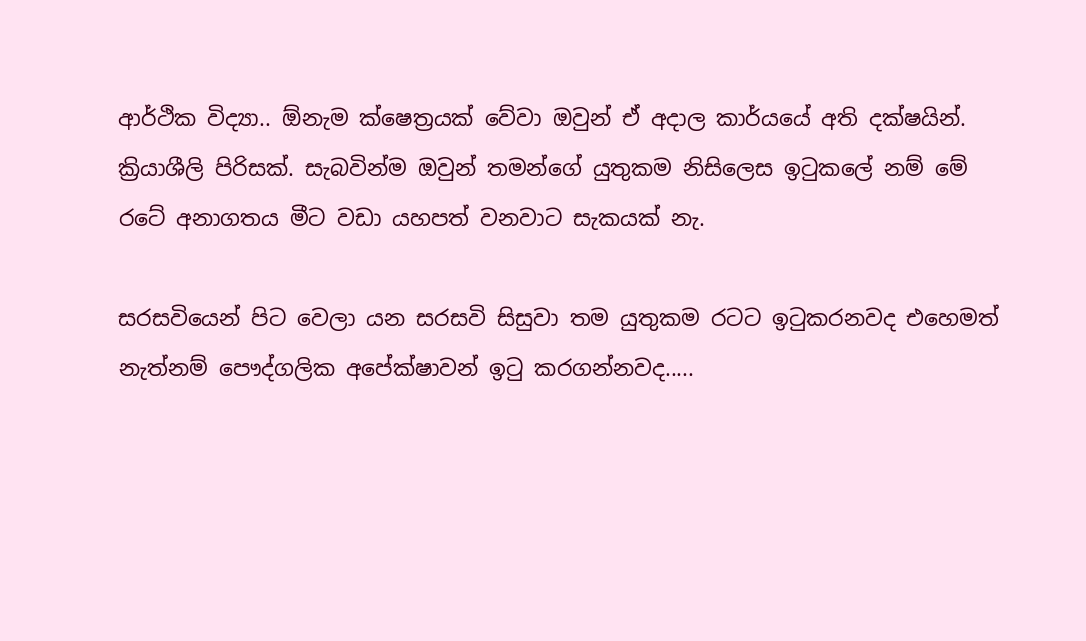ආර්ථික විද්‍යා.. ඕනැම ක්ෂෙත්‍රයක් වේවා ඔවුන් ඒ අදාල කාර්යයේ අති දක්ෂයින්. ක්‍රියාශීලි පිරිසක්. සැබවින්ම ඔවුන් තමන්ගේ යුතුකම නිසිලෙස ඉටුකලේ නම් මේ රටේ අනාගතය මීට වඩා යහපත් වනවාට සැකයක් නැ.

සරසවියෙන් පිට වෙලා යන සරසවි සිසුවා තම යුතුකම රටට ඉටුකරනවද එහෙමත් නැත්නම් පෞද්ගලික අපේක්ෂාවන් ඉටු කරගන්නවද.....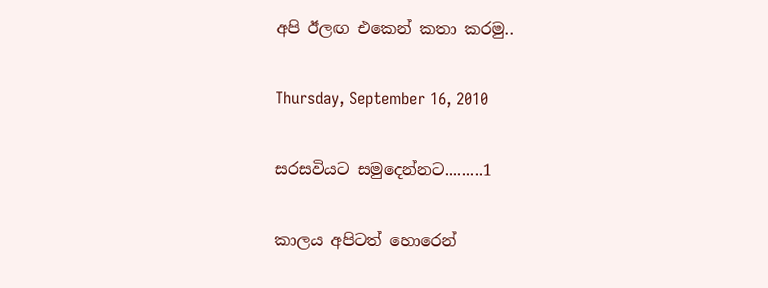අපි ඊලඟ එකෙන් කතා කරමු..

Thursday, September 16, 2010

සරසවියට සමුදෙන්නට.........1

කාලය අපිටත් හොරෙන්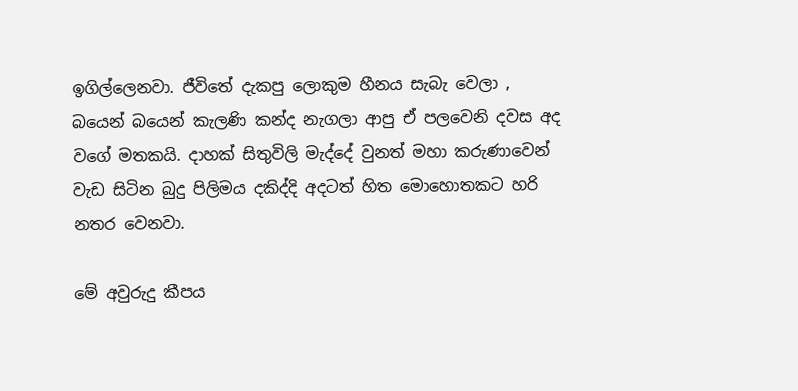ඉගිල්ලෙනවා. ජීවිතේ දැකපු ලොකුම හීනය සැබැ වෙලා , බයෙන් බයෙන් කැලණි කන්ද නැගලා ආපු ඒ පලවෙනි දවස අද වගේ මතකයි. දාහක් සිතුවිලි මැද්දේ වුනත් මහා කරුණාවෙන් වැඩ සිටින බුදු පිලිමය දකිද්දි අදටත් හිත මොහොතකට හරි නතර වෙනවා.

මේ අවුරුදු කීපය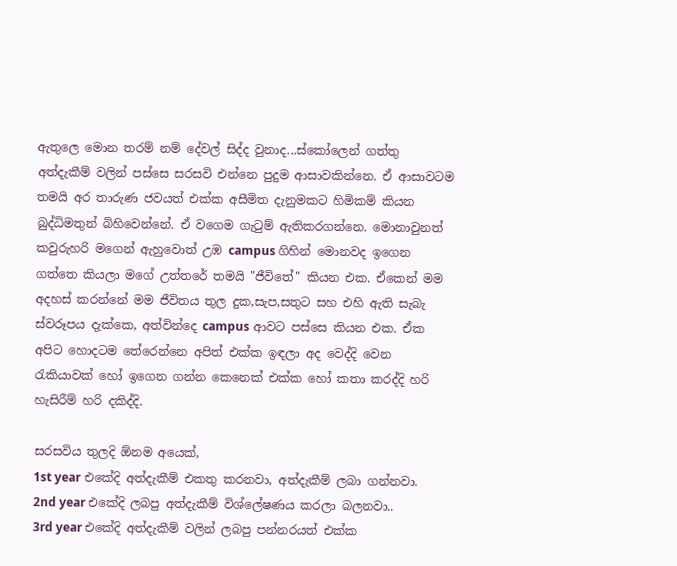ඇතුලෙ මොන තරම් නම් දේවල් සිද්ද වුනාද...ස්කෝලෙන් ගත්තු අත්දැකීම් වලින් පස්සෙ සරසවි එන්නෙ පුදුම ආසාවකින්නෙ. ඒ ආසාවටම තමයි අර තාරුණ ජවයත් එක්ක අසීමිත දැනුමකට හිමිකම් කියන බුද්ධිමතුන් බිහිවෙන්නේ. ඒ වගෙම ගැටුම් ඇතිකරගන්නෙ. මොනාවුනත් කවුරුහරි මගෙන් ඇහුවොත් උඹ campus ගිහින් මොනවද ඉගෙන ගත්තෙ කියලා මගේ උත්තරේ තමයි "ජීවිතේ" කියන එක. ඒකෙන් මම අදහස් කරන්නේ මම ජීවිතය තුල දුක,සැප,සතුට සහ එහි ඇති සැබැ ස්වරූපය දැක්කෙ, අත්වින්දෙ campus ආවට පස්සෙ කියන එක. ඒක අපිට හොදටම තේරෙන්නෙ අපිත් එක්ක ඉඳලා අද වෙද්දි වෙන රැකියාවක් හෝ ඉගෙන ගන්න කෙනෙක් එක්ක හෝ කතා කරද්දි හරි හැසිරීම් හරි දකිද්දි.

සරසවිය තුලදි ඕනම අයෙක්,
1st year එකේදි අත්දැකීම් එකතු කරනවා, අත්දැකීම් ලබා ගන්නවා.
2nd year එකේදි ලබපු අත්දැකීම් විශ්ලේෂණය කරලා බලනවා..
3rd year එකේදි අත්දැකීම් වලින් ලබපු පන්නරයත් එක්ක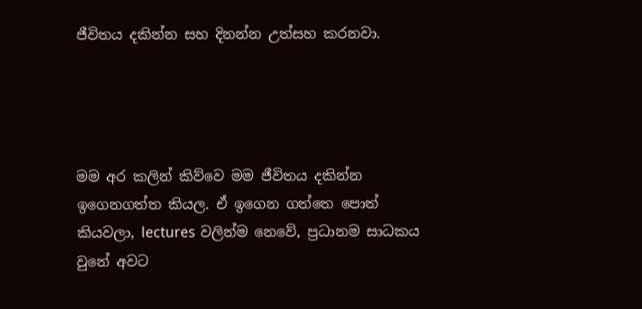ජීවිතය දකින්න සහ දිනන්න උත්සහ කරනවා.




මම අර කලින් කිව්වෙ මම ජීවිතය දකින්න ඉගෙනගත්ත කියල. ඒ ඉගෙන ගත්තෙ පොත් කියවලා, lectures වලින්ම නෙවේ, ප්‍රධානම සාධකය වුනේ අවට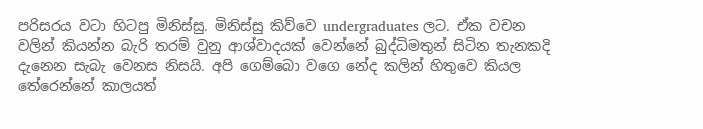පරිසරය වටා හිටපු මිනිස්සු. මිනිස්සු කිව්වෙ undergraduates ලට. ඒක වචන වලින් කියන්න බැරි තරම් වුනු ආශ්වාදයක් වෙන්නේ බුද්ධිමතුන් සිටින තැනකදි දැනෙන සැබැ වෙනස නිසයි. අපි ගෙම්බො වගෙ නේද කලින් හිතුවෙ කියල තේරෙන්නේ කාලයත්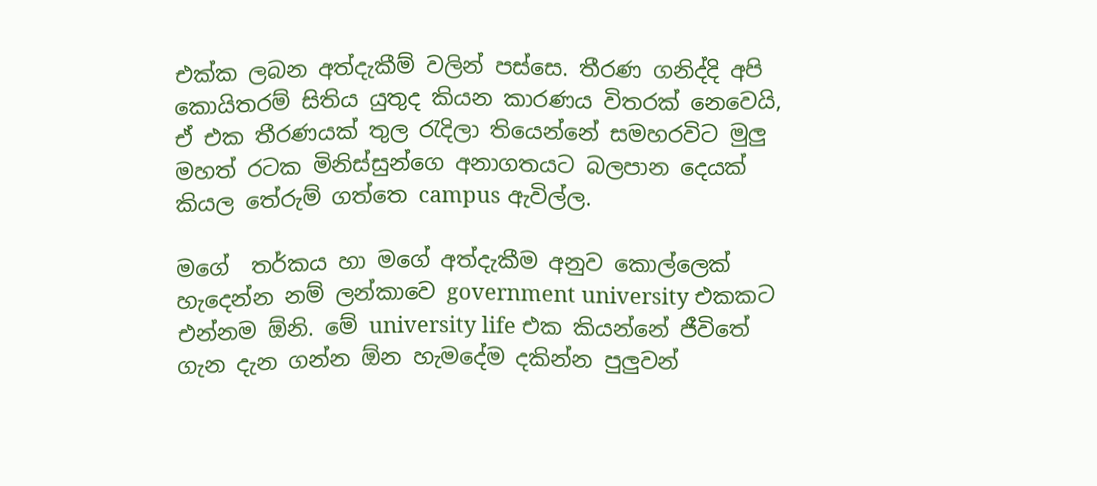එක්ක ලබන අත්දැකීම් වලින් පස්සෙ. තීරණ ගනිද්දි අපි කොයිතරම් සිතිය යුතුද කියන කාරණය විතරක් නෙවෙයි, ඒ එක තීරණයක් තුල රැදිලා තියෙන්නේ සමහරවිට මුලු මහත් රටක මිනිස්සුන්ගෙ අනාගතයට බලපාන දෙයක් කියල තේරුම් ගත්තෙ campus ඇවිල්ල.

මගේ  තර්කය හා මගේ අත්දැකීම අනුව කොල්ලෙක් හැදෙන්න නම් ලන්කාවෙ government university එකකට එන්නම ඕනි. මේ university life එක කියන්නේ ජීවිතේ ගැන දැන ගන්න ඕන හැමදේම දකින්න පුලුවන්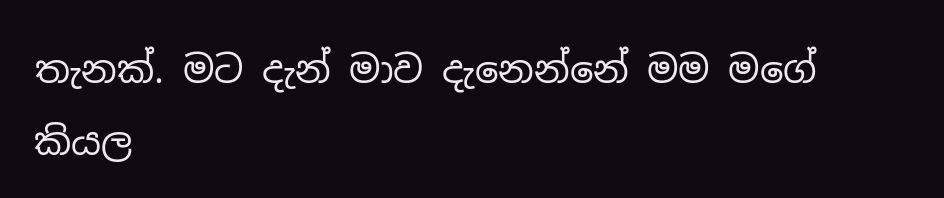තැනක්. මට දැන් මාව දැනෙන්නේ මම මගේ කියල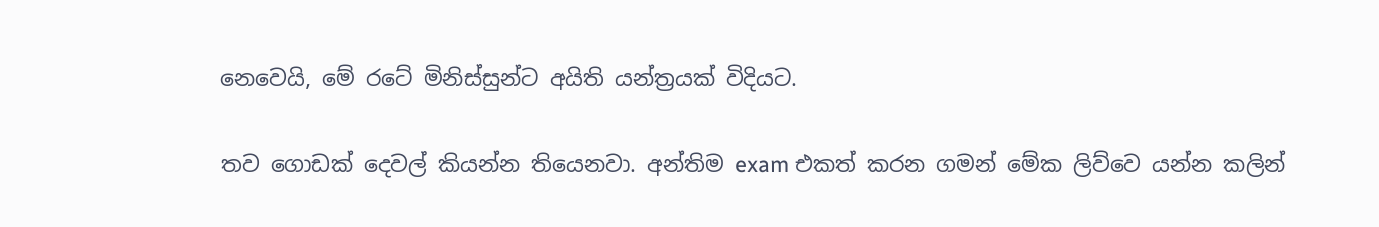නෙවෙයි, මේ රටේ මිනිස්සුන්ට අයිති යන්ත්‍රයක් විදියට.

තව ගොඩක් දෙවල් කියන්න තියෙනවා. අන්තිම exam එකත් කරන ගමන් මේක ලිව්වෙ යන්න කලින්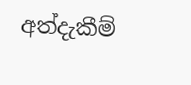අත්දැකීම්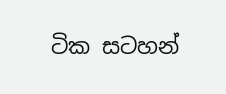ටික සටහන්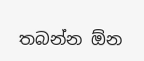තබන්න ඕන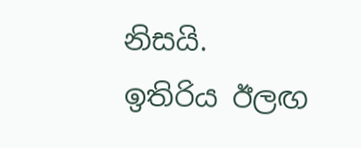නිසයි.
ඉතිරිය ඊලඟ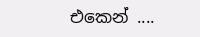එකෙන් ....